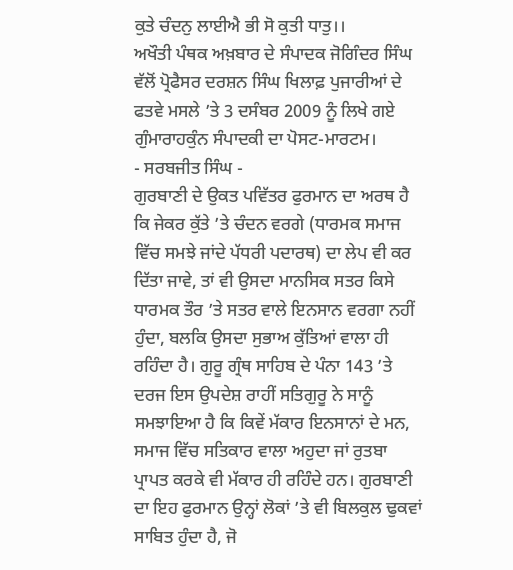ਕੁਤੇ ਚੰਦਨੁ ਲਾਈਐ ਭੀ ਸੋ ਕੁਤੀ ਧਾਤੁ।।
ਅਖੌਤੀ ਪੰਥਕ ਅਖ਼ਬਾਰ ਦੇ ਸੰਪਾਦਕ ਜੋਗਿੰਦਰ ਸਿੰਘ ਵੱਲੋਂ ਪ੍ਰੋਫੈਸਰ ਦਰਸ਼ਨ ਸਿੰਘ ਖਿਲਾਫ਼ ਪੁਜਾਰੀਆਂ ਦੇ ਫਤਵੇ ਮਸਲੇ ’ਤੇ 3 ਦਸੰਬਰ 2009 ਨੂੰ ਲਿਖੇ ਗਏ ਗੁੰਮਾਰਾਹਕੁੰਨ ਸੰਪਾਦਕੀ ਦਾ ਪੋਸਟ-ਮਾਰਟਮ।
- ਸਰਬਜੀਤ ਸਿੰਘ -
ਗੁਰਬਾਣੀ ਦੇ ਉਕਤ ਪਵਿੱਤਰ ਫੁਰਮਾਨ ਦਾ ਅਰਥ ਹੈ ਕਿ ਜੇਕਰ ਕੁੱਤੇ ’ਤੇ ਚੰਦਨ ਵਰਗੇ (ਧਾਰਮਕ ਸਮਾਜ ਵਿੱਚ ਸਮਝੇ ਜਾਂਦੇ ਪੱਧਰੀ ਪਦਾਰਥ) ਦਾ ਲੇਪ ਵੀ ਕਰ ਦਿੱਤਾ ਜਾਵੇ, ਤਾਂ ਵੀ ਉਸਦਾ ਮਾਨਸਿਕ ਸਤਰ ਕਿਸੇ ਧਾਰਮਕ ਤੌਰ ’ਤੇ ਸਤਰ ਵਾਲੇ ਇਨਸਾਨ ਵਰਗਾ ਨਹੀਂ ਹੁੰਦਾ, ਬਲਕਿ ਉਸਦਾ ਸੁਭਾਅ ਕੁੱਤਿਆਂ ਵਾਲਾ ਹੀ ਰਹਿੰਦਾ ਹੈ। ਗੁਰੂ ਗ੍ਰੰਥ ਸਾਹਿਬ ਦੇ ਪੰਨਾ 143 ’ਤੇ ਦਰਜ ਇਸ ਉਪਦੇਸ਼ ਰਾਹੀਂ ਸਤਿਗੁਰੂ ਨੇ ਸਾਨੂੰ ਸਮਝਾਇਆ ਹੈ ਕਿ ਕਿਵੇਂ ਮੱਕਾਰ ਇਨਸਾਨਾਂ ਦੇ ਮਨ, ਸਮਾਜ ਵਿੱਚ ਸਤਿਕਾਰ ਵਾਲਾ ਅਹੁਦਾ ਜਾਂ ਰੁਤਬਾ ਪ੍ਰਾਪਤ ਕਰਕੇ ਵੀ ਮੱਕਾਰ ਹੀ ਰਹਿੰਦੇ ਹਨ। ਗੁਰਬਾਣੀ ਦਾ ਇਹ ਫੁਰਮਾਨ ਉਨ੍ਹਾਂ ਲੋਕਾਂ ’ਤੇ ਵੀ ਬਿਲਕੁਲ ਢੁਕਵਾਂ ਸਾਬਿਤ ਹੁੰਦਾ ਹੈ, ਜੋ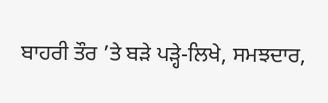ਬਾਹਰੀ ਤੌਰ ’ਤੇ ਬੜੇ ਪੜ੍ਹੇ-ਲਿਖੇ, ਸਮਝਦਾਰ,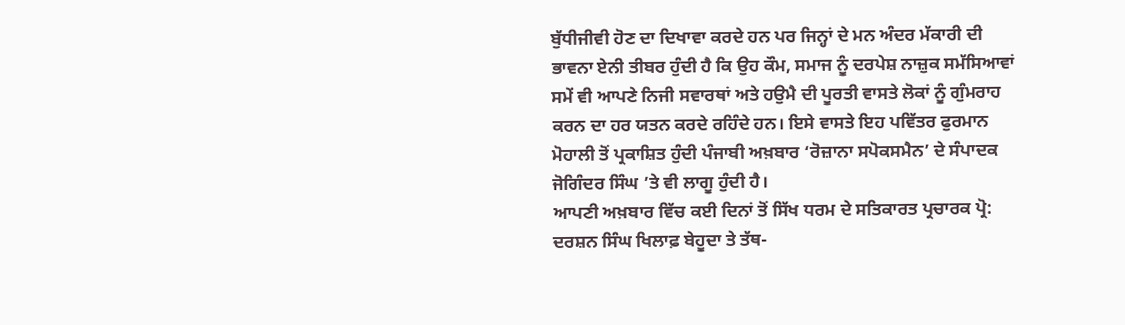ਬੁੱਧੀਜੀਵੀ ਹੋਣ ਦਾ ਦਿਖਾਵਾ ਕਰਦੇ ਹਨ ਪਰ ਜਿਨ੍ਹਾਂ ਦੇ ਮਨ ਅੰਦਰ ਮੱਕਾਰੀ ਦੀ ਭਾਵਨਾ ਏਨੀ ਤੀਬਰ ਹੁੰਦੀ ਹੈ ਕਿ ਉਹ ਕੌਮ, ਸਮਾਜ ਨੂੰ ਦਰਪੇਸ਼ ਨਾਜ਼ੁਕ ਸਮੱਸਿਆਵਾਂ ਸਮੇਂ ਵੀ ਆਪਣੇ ਨਿਜੀ ਸਵਾਰਥਾਂ ਅਤੇ ਹਉਮੈ ਦੀ ਪੂਰਤੀ ਵਾਸਤੇ ਲੋਕਾਂ ਨੂੰ ਗੁੰਮਰਾਹ ਕਰਨ ਦਾ ਹਰ ਯਤਨ ਕਰਦੇ ਰਹਿੰਦੇ ਹਨ। ਇਸੇ ਵਾਸਤੇ ਇਹ ਪਵਿੱਤਰ ਫੁਰਮਾਨ ਮੋਹਾਲੀ ਤੋਂ ਪ੍ਰਕਾਸ਼ਿਤ ਹੁੰਦੀ ਪੰਜਾਬੀ ਅਖ਼ਬਾਰ ‘ਰੋਜ਼ਾਨਾ ਸਪੋਕਸਮੈਨ’ ਦੇ ਸੰਪਾਦਕ ਜੋਗਿੰਦਰ ਸਿੰਘ ’ਤੇ ਵੀ ਲਾਗੂ ਹੁੰਦੀ ਹੈ।
ਆਪਣੀ ਅਖ਼ਬਾਰ ਵਿੱਚ ਕਈ ਦਿਨਾਂ ਤੋਂ ਸਿੱਖ ਧਰਮ ਦੇ ਸਤਿਕਾਰਤ ਪ੍ਰਚਾਰਕ ਪ੍ਰੋ: ਦਰਸ਼ਨ ਸਿੰਘ ਖਿਲਾਫ਼ ਬੇਹੂਦਾ ਤੇ ਤੱਥ-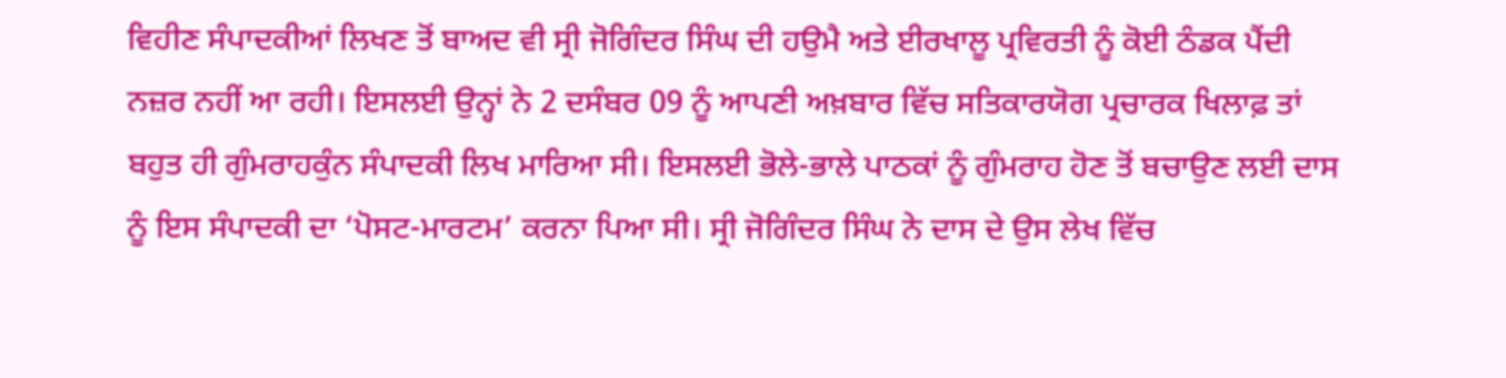ਵਿਹੀਣ ਸੰਪਾਦਕੀਆਂ ਲਿਖਣ ਤੋਂ ਬਾਅਦ ਵੀ ਸ੍ਰੀ ਜੋਗਿੰਦਰ ਸਿੰਘ ਦੀ ਹਉਮੈ ਅਤੇ ਈਰਖਾਲੂ ਪ੍ਰਵਿਰਤੀ ਨੂੰ ਕੋਈ ਠੰਡਕ ਪੈਂਦੀ ਨਜ਼ਰ ਨਹੀਂ ਆ ਰਹੀ। ਇਸਲਈ ਉਨ੍ਹਾਂ ਨੇ 2 ਦਸੰਬਰ 09 ਨੂੰ ਆਪਣੀ ਅਖ਼ਬਾਰ ਵਿੱਚ ਸਤਿਕਾਰਯੋਗ ਪ੍ਰਚਾਰਕ ਖਿਲਾਫ਼ ਤਾਂ ਬਹੁਤ ਹੀ ਗੁੰਮਰਾਹਕੁੰਨ ਸੰਪਾਦਕੀ ਲਿਖ ਮਾਰਿਆ ਸੀ। ਇਸਲਈ ਭੋਲੇ-ਭਾਲੇ ਪਾਠਕਾਂ ਨੂੰ ਗੁੰਮਰਾਹ ਹੋਣ ਤੋਂ ਬਚਾਉਣ ਲਈ ਦਾਸ ਨੂੰ ਇਸ ਸੰਪਾਦਕੀ ਦਾ ‘ਪੋਸਟ-ਮਾਰਟਮ’ ਕਰਨਾ ਪਿਆ ਸੀ। ਸ੍ਰੀ ਜੋਗਿੰਦਰ ਸਿੰਘ ਨੇ ਦਾਸ ਦੇ ਉਸ ਲੇਖ ਵਿੱਚ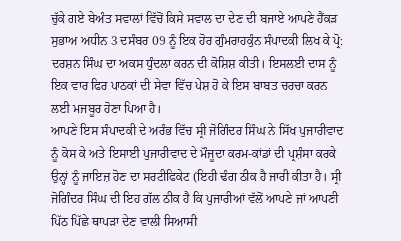ਚੁੱਕੇ ਗਏ ਬੇਅੰਤ ਸਵਾਲਾਂ ਵਿੱਚੋਂ ਕਿਸੇ ਸਵਾਲ ਦਾ ਦੇਣ ਦੀ ਬਜਾਏ ਆਪਣੇ ਹੈਂਕੜ ਸੁਭਾਅ ਅਧੀਨ 3 ਦਸੰਬਰ 09 ਨੂੰ ਇਕ ਹੋਰ ਗੁੰਮਰਾਹਕੁੰਨ ਸੰਪਾਦਕੀ ਲਿਖ ਕੇ ਪ੍ਰੋ: ਦਰਸ਼ਨ ਸਿੰਘ ਦਾ ਅਕਸ ਧੁੰਦਲਾ ਕਰਨ ਦੀ ਕੋਸ਼ਿਸ਼ ਕੀਤੀ। ਇਸਲਈ ਦਾਸ ਨੂੰ ਇਕ ਵਾਰ ਫਿਰ ਪਾਠਕਾਂ ਦੀ ਸੇਵਾ ਵਿੱਚ ਪੇਸ਼ ਹੋ ਕੇ ਇਸ ਬਾਬਤ ਚਰਚਾ ਕਰਨ ਲਈ ਮਜਬੂਰ ਹੋਣਾ ਪਿਆ ਹੈ।
ਆਪਣੇ ਇਸ ਸੰਪਾਦਕੀ ਦੇ ਅਰੰਭ ਵਿੱਚ ਸ੍ਰੀ ਜੋਗਿੰਦਰ ਸਿੰਘ ਨੇ ਸਿੱਖ ਪੁਜਾਰੀਵਾਦ ਨੂੰ ਕੋਸ ਕੇ ਅਤੇ ਇਸਾਈ ਪੁਜਾਰੀਵਾਦ ਦੇ ਮੌਜੂਦਾ ਕਰਮ-ਕਾਂਡਾਂ ਦੀ ਪ੍ਰਸ਼ੰਸਾ ਕਰਕੇ ਉਨ੍ਹਾਂ ਨੂੰ ਜਾਇਜ਼ ਹੋਣ ਦਾ ਸਰਟੀਫਿਕੇਟ (ਇਹੀ ਢੰਗ ਠੀਕ ਹੈ ਜਾਰੀ ਕੀਤਾ ਹੈ। ਸ੍ਰੀ ਜੋਗਿੰਦਰ ਸਿੰਘ ਦੀ ਇਹ ਗੱਲ ਠੀਕ ਹੈ ਕਿ ਪੁਜਾਰੀਆਂ ਵੱਲੋਂ ਆਪਣੇ ਜਾਂ ਆਪਣੀ ਪਿੱਠ ਪਿੱਛੇ ਥਾਪੜਾ ਦੇਣ ਵਾਲੀ ਸਿਆਸੀ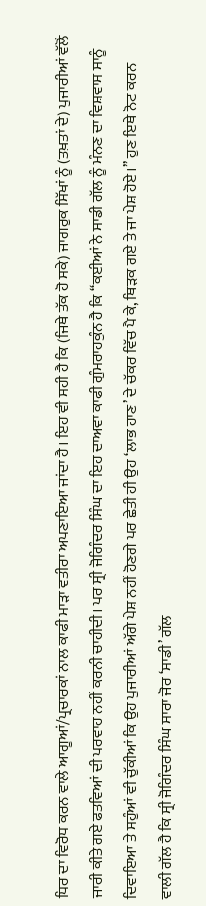ਧਿਰ ਦਾ ਵਿਰੋਧ ਕਰਨ ਵਾਲੇ ਆਗੂਆਂ/ਪ੍ਰਚਾਰਕਾਂ ਨਾਲ ਕਾਫੀ ਮਾੜਾ ਵਤੀਰਾ ਅਪਣਾਇਆ ਜਾਂਦਾ ਹੈ। ਇਹ ਵੀ ਸਹੀ ਹੈ ਕਿ (ਜਿਥੇ ਤੱਕ ਹੋ ਸਕੇ) ਜਾਗਰੁਕ ਸਿੱਖਾਂ ਨੂੰ (ਤਖ਼ਤਾਂ ਦੇ) ਪੁਜਾਰੀਆਂ ਵੱਲੋਂ ਜਾਰੀ ਕੀਤੇ ਗਏ ਫਤਵਿਆਂ ਦੀ ਪਰਵਾਹ ਨਹੀਂ ਕਰਨੀ ਚਾਹੀਦੀ। ਪਰ ਸ੍ਰੀ ਜੋਗਿੰਦਰ ਸਿੰਘ ਦਾ ਇਹ ਦਾਅਵਾ ਕਾਫੀ ਗੁੰਮਰਾਹਕੁੰਨ ਹੈ ਕਿ ‘‘ਕਈਆਂ ਨੇ ਸਾਡੀ ਗੱਲ ਨੂੰ ਮੰਨਣ ਦਾ ਵਿਸ਼ਵਾਸ ਸਾਨੂੰ ਦਿਵਾਇਆ ਤੇ ਸਹੁੰਆਂ ਵੀ ਚੁੱਕੀਆਂ ਕਿ ਉਹ ਪੁਜਾਰੀਆਂ ਅੱਗੇ ਪੇਸ਼ ਨਹੀਂ ਹੋਣਗੇ ਪਰ ਛੇਤੀ ਹੀ ਉਹ ‘ਲਾਭ ਹਾਣ’ ਦੇ ਚੱਕਰ ਵਿੱਚ ਪੈ ਕੇ, ਥਿੜਕ ਗਏ ਤੇ ਜਾ ਪੇਸ਼ ਹੋਏ।’’ ਹੁਣ ਇਥੇ ਨੋਟ ਕਰਨ ਵਾਲੀ ਗੱਲ ਹੈ ਕਿ ਸ੍ਰੀ ਜੋਗਿੰਦਰ ਸਿੰਘ ਸਾਰਾ ਜੋਰ ‘ਸਾਡੀ’ ਗੱਲ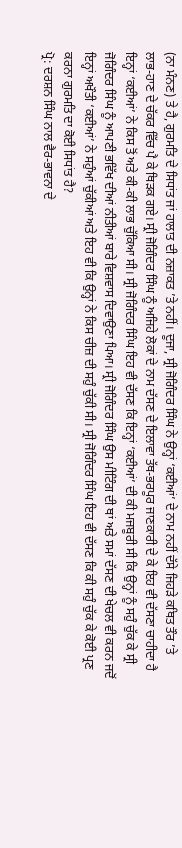(ਨਾ ਮੰਨਣ) ਤੇ ਹੈ, ਗੁਰਮਤਿ ਦੇ ਸਿਧਾਂਤ ਜਾਂ ਹਾਲਾਤ ਦੀ ਨਜ਼ਾਕਤ ’ਤੇ ਨਹੀਂ। ਦੂਜਾ, ਸ੍ਰੀ ਜੋਗਿੰਦਰ ਸਿੰਘ ਨੇ ਉਨ੍ਹਾਂ ‘ਕਈਆਂ’ ਦੇ ਨਾਮ ਨਹੀਂ ਦੱਸੇ ਜਿਹੜੇ ਕਥਿਤ ਤੌਰ ’ਤੇ ਲਾਭ-ਹਾਣ ਦੇ ਚੱਕਰ ਵਿੱਚ ਪੈ ਕੇ ਥਿੜਕ ਗਏ। ਸ੍ਰੀ ਜੋਗਿੰਦਰ ਸਿੰਘ ਨੂੰ ਅਜਿਹੇ ਲੋਕਾਂ ਦੇ ਨਾਮ ਦੱਸਣ ਦੇ ਇਲਾਵਾ ਤੱਥ-ਭਰਪੂਰ ਜਾਣਕਾਰੀ ਦੇ ਕੇ ਇਹ ਵੀ ਦੱਸਣਾ ਚਾਹੀਦਾ ਹੈ ਇਨ੍ਹਾਂ ‘ਕਈਆਂ’ ਨੇ ਕਿਸ ਤੋਂ ਅਤੇ ਕੀ-ਕੀ ਲਾਭ ਚੁੱਕਿਆ ਸੀ। ਸ੍ਰੀ ਜੋਗਿੰਦਰ ਸਿੰਘ ਇਹ ਵੀ ਦੱਸਣ ਕਿ ਇਨ੍ਹਾਂ ‘ਕਈਆਂ’ ਦੀ ਕੀ ਮਜਬੂਰੀ ਸੀ ਕਿ ਉਨ੍ਹਾਂ ਨੂੰ ਸਹੁੰ ਚੁੱਕ ਕੇ ਸ੍ਰੀ ਜੋਗਿੰਦਰ ਸਿੰਘ ਨੂੰ ਆਪਣੀ ਭਵਿੱਖ ਦੀਆਂ ਨੀਤੀਆਂ ਬਾਰੇ ਵਿਸ਼ਵਾਸ ਦਿਵਾਉਣਾ ਪਿਆ। ਸ੍ਰੀ ਜੋਗਿੰਦਰ ਸਿੰਘ ਉਸ ਮੀਟਿੰਗ ਦੀ ਥਾਂ ਅਤੇ ਸਮਾਂ ਦੱਸਣ ਦੀ ਖੇਚਲ ਵੀ ਕਰਨ ਜਦੋਂ ਇਨ੍ਹਾਂ ਅਖੌਤੀ ‘ਕਈਆਂ’ ਨੇ ਸਹੁੰਆਂ ਚੁੱਕੀਆਂ ਅਤੇ ਇਹ ਵੀ ਕਿ ਉਨ੍ਹਾਂ ਨੇ ਕਿਸ ਚੀਜ਼ ਦੀ ਸਹੁੰ ਚੁੱਕੀ ਸੀ। ਸ੍ਰੀ ਜੋਗਿੰਦਰ ਸਿੰਘ ਇਹ ਵੀ ਦੱਸਣ ਕਿ ਕੀ ਸਹੁੰ ਚੁੱਕ ਕੇ ਕੋਈ ਪ੍ਰਣ ਕਰਨਾ ਗੁਰਮਤਿ ਦਾ ਕੋਈ ਸਿਧਾਂਤ ਹੈ?
ਪ੍ਰੋ: ਦਰਸ਼ਨ ਸਿੰਘ ਨਾਲ ਵੈਰ-ਭਾਵਨਾ ਦੇ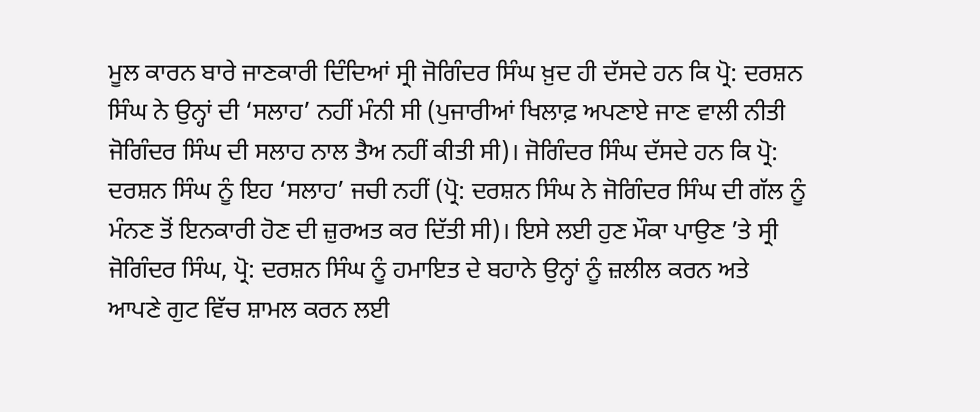ਮੂਲ ਕਾਰਨ ਬਾਰੇ ਜਾਣਕਾਰੀ ਦਿੰਦਿਆਂ ਸ੍ਰੀ ਜੋਗਿੰਦਰ ਸਿੰਘ ਖ਼ੁਦ ਹੀ ਦੱਸਦੇ ਹਨ ਕਿ ਪ੍ਰੋ: ਦਰਸ਼ਨ ਸਿੰਘ ਨੇ ਉਨ੍ਹਾਂ ਦੀ ‘ਸਲਾਹ’ ਨਹੀਂ ਮੰਨੀ ਸੀ (ਪੁਜਾਰੀਆਂ ਖਿਲਾਫ਼ ਅਪਣਾਏ ਜਾਣ ਵਾਲੀ ਨੀਤੀ ਜੋਗਿੰਦਰ ਸਿੰਘ ਦੀ ਸਲਾਹ ਨਾਲ ਤੈਅ ਨਹੀਂ ਕੀਤੀ ਸੀ)। ਜੋਗਿੰਦਰ ਸਿੰਘ ਦੱਸਦੇ ਹਨ ਕਿ ਪ੍ਰੋ: ਦਰਸ਼ਨ ਸਿੰਘ ਨੂੰ ਇਹ ‘ਸਲਾਹ’ ਜਚੀ ਨਹੀਂ (ਪ੍ਰੋ: ਦਰਸ਼ਨ ਸਿੰਘ ਨੇ ਜੋਗਿੰਦਰ ਸਿੰਘ ਦੀ ਗੱਲ ਨੂੰ ਮੰਨਣ ਤੋਂ ਇਨਕਾਰੀ ਹੋਣ ਦੀ ਜ਼ੁਰਅਤ ਕਰ ਦਿੱਤੀ ਸੀ)। ਇਸੇ ਲਈ ਹੁਣ ਮੌਕਾ ਪਾਉਣ ’ਤੇ ਸ੍ਰੀ ਜੋਗਿੰਦਰ ਸਿੰਘ, ਪ੍ਰੋ: ਦਰਸ਼ਨ ਸਿੰਘ ਨੂੰ ਹਮਾਇਤ ਦੇ ਬਹਾਨੇ ਉਨ੍ਹਾਂ ਨੂੰ ਜ਼ਲੀਲ ਕਰਨ ਅਤੇ ਆਪਣੇ ਗੁਟ ਵਿੱਚ ਸ਼ਾਮਲ ਕਰਨ ਲਈ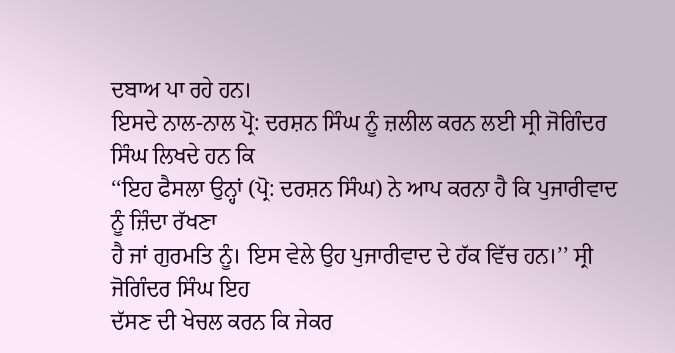ਦਬਾਅ ਪਾ ਰਹੇ ਹਨ।
ਇਸਦੇ ਨਾਲ-ਨਾਲ ਪ੍ਰੋ: ਦਰਸ਼ਨ ਸਿੰਘ ਨੂੰ ਜ਼ਲੀਲ ਕਰਨ ਲਈ ਸ੍ਰੀ ਜੋਗਿੰਦਰ ਸਿੰਘ ਲਿਖਦੇ ਹਨ ਕਿ
‘‘ਇਹ ਫੈਸਲਾ ਉਨ੍ਹਾਂ (ਪ੍ਰੋ: ਦਰਸ਼ਨ ਸਿੰਘ) ਨੇ ਆਪ ਕਰਨਾ ਹੈ ਕਿ ਪੁਜਾਰੀਵਾਦ ਨੂੰ ਜ਼ਿੰਦਾ ਰੱਖਣਾ
ਹੈ ਜਾਂ ਗੁਰਮਤਿ ਨੂੰ। ਇਸ ਵੇਲੇ ਉਹ ਪੁਜਾਰੀਵਾਦ ਦੇ ਹੱਕ ਵਿੱਚ ਹਨ।’’ ਸ੍ਰੀ ਜੋਗਿੰਦਰ ਸਿੰਘ ਇਹ
ਦੱਸਣ ਦੀ ਖੇਚਲ ਕਰਨ ਕਿ ਜੇਕਰ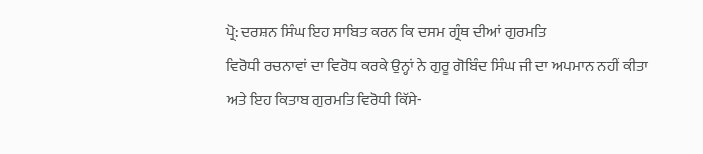ਪ੍ਰੋ: ਦਰਸ਼ਨ ਸਿੰਘ ਇਹ ਸਾਬਿਤ ਕਰਨ ਕਿ ਦਸਮ ਗ੍ਰੰਥ ਦੀਆਂ ਗੁਰਮਤਿ
ਵਿਰੋਧੀ ਰਚਨਾਵਾਂ ਦਾ ਵਿਰੋਧ ਕਰਕੇ ਉਨ੍ਹਾਂ ਨੇ ਗੁਰੂ ਗੋਬਿੰਦ ਸਿੰਘ ਜੀ ਦਾ ਅਪਮਾਨ ਨਹੀਂ ਕੀਤਾ
ਅਤੇ ਇਹ ਕਿਤਾਬ ਗੁਰਮਤਿ ਵਿਰੋਧੀ ਕਿੱਸੇ-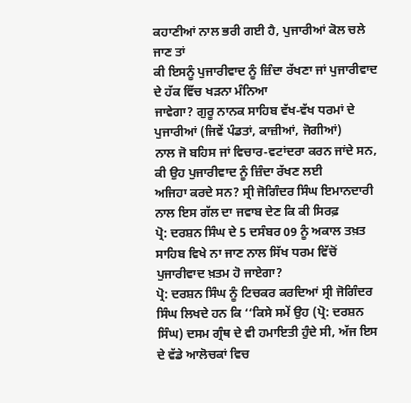ਕਹਾਣੀਆਂ ਨਾਲ ਭਰੀ ਗਈ ਹੈ, ਪੁਜਾਰੀਆਂ ਕੋਲ ਚਲੇ ਜਾਣ ਤਾਂ
ਕੀ ਇਸਨੂੰ ਪੁਜਾਰੀਵਾਦ ਨੂੰ ਜ਼ਿੰਦਾ ਰੱਖਣਾ ਜਾਂ ਪੁਜਾਰੀਵਾਦ ਦੇ ਹੱਕ ਵਿੱਚ ਖੜਨਾ ਮੰਨਿਆ
ਜਾਵੇਗਾ? ਗੁਰੂ ਨਾਨਕ ਸਾਹਿਬ ਵੱਖ-ਵੱਖ ਧਰਮਾਂ ਦੇ ਪੁਜਾਰੀਆਂ (ਜਿਵੇਂ ਪੰਡਤਾਂ, ਕਾਜ਼ੀਆਂ, ਜੋਗੀਆਂ)
ਨਾਲ ਜੋ ਬਹਿਸ ਜਾਂ ਵਿਚਾਰ-ਵਟਾਂਦਰਾ ਕਰਨ ਜਾਂਦੇ ਸਨ, ਕੀ ਉਹ ਪੁਜਾਰੀਵਾਦ ਨੂੰ ਜ਼ਿੰਦਾ ਰੱਖਣ ਲਈ
ਅਜਿਹਾ ਕਰਦੇ ਸਨ? ਸ੍ਰੀ ਜੋਗਿੰਦਰ ਸਿੰਘ ਇਮਾਨਦਾਰੀ ਨਾਲ ਇਸ ਗੱਲ ਦਾ ਜਵਾਬ ਦੇਣ ਕਿ ਕੀ ਸਿਰਫ਼
ਪ੍ਰੋ: ਦਰਸ਼ਨ ਸਿੰਘ ਦੇ 5 ਦਸੰਬਰ 09 ਨੂੰ ਅਕਾਲ ਤਖ਼ਤ ਸਾਹਿਬ ਵਿਖੇ ਨਾ ਜਾਣ ਨਾਲ ਸਿੱਖ ਧਰਮ ਵਿੱਚੋਂ
ਪੁਜਾਰੀਵਾਦ ਖ਼ਤਮ ਹੋ ਜਾਏਗਾ?
ਪ੍ਰੋ: ਦਰਸ਼ਨ ਸਿੰਘ ਨੂੰ ਟਿਚਕਰ ਕਰਦਿਆਂ ਸ੍ਰੀ ਜੋਗਿੰਦਰ ਸਿੰਘ ਲਿਖਦੇ ਹਨ ਕਿ ‘‘ਕਿਸੇ ਸਮੇਂ ਉਹ (ਪ੍ਰੋ: ਦਰਸ਼ਨ ਸਿੰਘ) ਦਸਮ ਗ੍ਰੰਥ ਦੇ ਵੀ ਹਮਾਇਤੀ ਹੁੰਦੇ ਸੀ, ਅੱਜ ਇਸ ਦੇ ਵੱਡੇ ਆਲੋਚਕਾਂ ਵਿਚ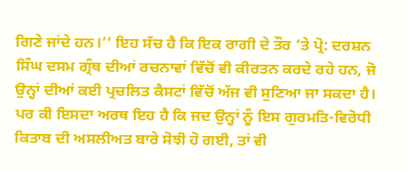ਗਿਣੇ ਜਾਂਦੇ ਹਨ।’’ ਇਹ ਸੱਚ ਹੈ ਕਿ ਇਕ ਰਾਗੀ ਦੇ ਤੌਰ ’ਤੇ ਪ੍ਰੋ: ਦਰਸ਼ਨ ਸਿੰਘ ਦਸਮ ਗ੍ਰੰਥ ਦੀਆਂ ਰਚਨਾਵਾਂ ਵਿੱਚੋਂ ਵੀ ਕੀਰਤਨ ਕਰਦੇ ਰਹੇ ਹਨ, ਜੋ ਉਨ੍ਹਾਂ ਦੀਆਂ ਕਈ ਪ੍ਰਚਲਿਤ ਕੈਸਟਾਂ ਵਿੱਚੋਂ ਅੱਜ ਵੀ ਸੁਣਿਆ ਜਾ ਸਕਦਾ ਹੈ। ਪਰ ਕੀ ਇਸਦਾ ਅਰਥ ਇਹ ਹੈ ਕਿ ਜਦ ਉਨ੍ਹਾਂ ਨੂੰ ਇਸ ਗੁਰਮਤਿ-ਵਿਰੋਧੀ ਕਿਤਾਬ ਦੀ ਅਸਲੀਅਤ ਬਾਰੇ ਸੋਝੀ ਹੋ ਗਈ, ਤਾਂ ਵੀ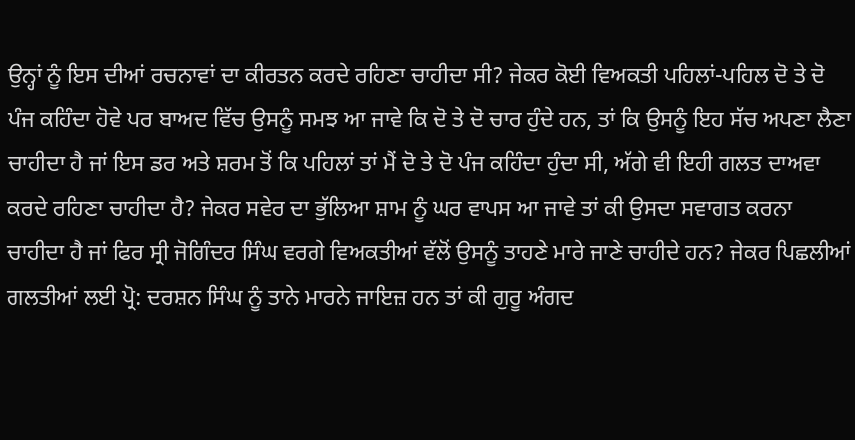ਉਨ੍ਹਾਂ ਨੂੰ ਇਸ ਦੀਆਂ ਰਚਨਾਵਾਂ ਦਾ ਕੀਰਤਨ ਕਰਦੇ ਰਹਿਣਾ ਚਾਹੀਦਾ ਸੀ? ਜੇਕਰ ਕੋਈ ਵਿਅਕਤੀ ਪਹਿਲਾਂ-ਪਹਿਲ ਦੋ ਤੇ ਦੋ ਪੰਜ ਕਹਿੰਦਾ ਹੋਵੇ ਪਰ ਬਾਅਦ ਵਿੱਚ ਉਸਨੂੰ ਸਮਝ ਆ ਜਾਵੇ ਕਿ ਦੋ ਤੇ ਦੋ ਚਾਰ ਹੁੰਦੇ ਹਨ, ਤਾਂ ਕਿ ਉਸਨੂੰ ਇਹ ਸੱਚ ਅਪਣਾ ਲੈਣਾ ਚਾਹੀਦਾ ਹੈ ਜਾਂ ਇਸ ਡਰ ਅਤੇ ਸ਼ਰਮ ਤੋਂ ਕਿ ਪਹਿਲਾਂ ਤਾਂ ਮੈਂ ਦੋ ਤੇ ਦੋ ਪੰਜ ਕਹਿੰਦਾ ਹੁੰਦਾ ਸੀ, ਅੱਗੇ ਵੀ ਇਹੀ ਗਲਤ ਦਾਅਵਾ ਕਰਦੇ ਰਹਿਣਾ ਚਾਹੀਦਾ ਹੈ? ਜੇਕਰ ਸਵੇਰ ਦਾ ਭੁੱਲਿਆ ਸ਼ਾਮ ਨੂੰ ਘਰ ਵਾਪਸ ਆ ਜਾਵੇ ਤਾਂ ਕੀ ਉਸਦਾ ਸਵਾਗਤ ਕਰਨਾ ਚਾਹੀਦਾ ਹੈ ਜਾਂ ਫਿਰ ਸ੍ਰੀ ਜੋਗਿੰਦਰ ਸਿੰਘ ਵਰਗੇ ਵਿਅਕਤੀਆਂ ਵੱਲੋਂ ਉਸਨੂੰ ਤਾਹਣੇ ਮਾਰੇ ਜਾਣੇ ਚਾਹੀਦੇ ਹਨ? ਜੇਕਰ ਪਿਛਲੀਆਂ ਗਲਤੀਆਂ ਲਈ ਪ੍ਰੋ: ਦਰਸ਼ਨ ਸਿੰਘ ਨੂੰ ਤਾਨੇ ਮਾਰਨੇ ਜਾਇਜ਼ ਹਨ ਤਾਂ ਕੀ ਗੁਰੂ ਅੰਗਦ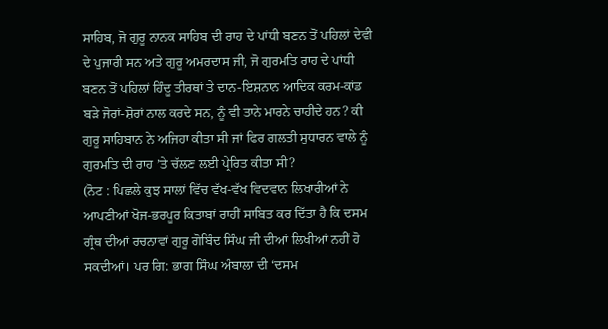ਸਾਹਿਬ, ਜੋ ਗੁਰੂ ਨਾਨਕ ਸਾਹਿਬ ਦੀ ਰਾਹ ਦੇ ਪਾਂਧੀ ਬਣਨ ਤੋਂ ਪਹਿਲਾਂ ਦੇਵੀ ਦੇ ਪੁਜਾਰੀ ਸਨ ਅਤੇ ਗੁਰੂ ਅਮਰਦਾਸ ਜੀ, ਜੋ ਗੁਰਮਤਿ ਰਾਹ ਦੇ ਪਾਂਧੀ ਬਣਨ ਤੋਂ ਪਹਿਲਾਂ ਹਿੰਦੂ ਤੀਰਥਾਂ ਤੇ ਦਾਨ-ਇਸ਼ਨਾਨ ਆਦਿਕ ਕਰਮ-ਕਾਂਡ ਬੜੇ ਜੋਰਾਂ-ਸ਼ੋਰਾਂ ਨਾਲ ਕਰਦੇ ਸਨ, ਨੂੰ ਵੀ ਤਾਨੇ ਮਾਰਨੇ ਚਾਹੀਦੇ ਹਨ? ਕੀ ਗੁਰੂ ਸਾਹਿਬਾਨ ਨੇ ਅਜਿਹਾ ਕੀਤਾ ਸੀ ਜਾਂ ਫਿਰ ਗਲਤੀ ਸੁਧਾਰਨ ਵਾਲੇ ਨੂੰ ਗੁਰਮਤਿ ਦੀ ਰਾਹ ’ਤੇ ਚੱਲਣ ਲਈ ਪ੍ਰੇਰਿਤ ਕੀਤਾ ਸੀ?
(ਨੋਟ : ਪਿਛਲੇ ਕੁਝ ਸਾਲਾਂ ਵਿੱਚ ਵੱਖ-ਵੱਖ ਵਿਦਵਾਨ ਲਿਖਾਰੀਆਂ ਨੇ ਆਪਣੀਆਂ ਖੋਜ-ਭਰਪੂਰ ਕਿਤਾਬਾਂ ਰਾਹੀਂ ਸਾਬਿਤ ਕਰ ਦਿੱਤਾ ਹੈ ਕਿ ਦਸਮ ਗ੍ਰੰਥ ਦੀਆਂ ਰਚਨਾਵਾਂ ਗੁਰੂ ਗੋਬਿੰਦ ਸਿੰਘ ਜੀ ਦੀਆਂ ਲਿਖੀਆਂ ਨਹੀਂ ਹੋ ਸਕਦੀਆਂ। ਪਰ ਗਿ: ਭਾਗ ਸਿੰਘ ਅੰਬਾਲਾ ਦੀ ‘ਦਸਮ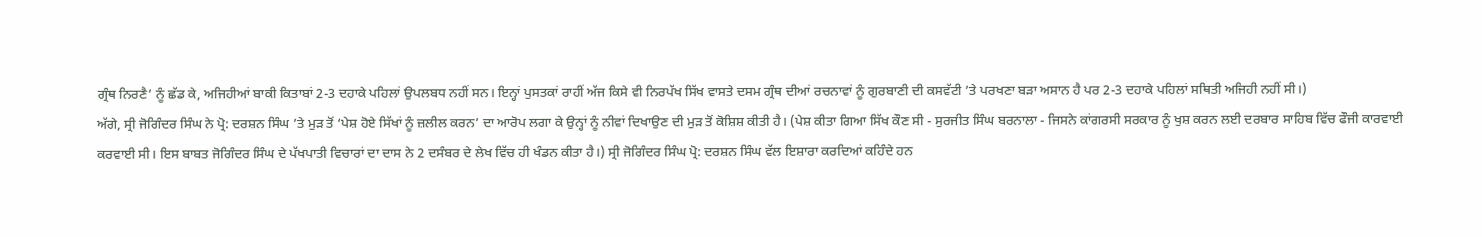ਗ੍ਰੰਥ ਨਿਰਣੈ’ ਨੂੰ ਛੱਡ ਕੇ, ਅਜਿਹੀਆਂ ਬਾਕੀ ਕਿਤਾਬਾਂ 2-3 ਦਹਾਕੇ ਪਹਿਲਾਂ ਉਪਲਬਧ ਨਹੀਂ ਸਨ। ਇਨ੍ਹਾਂ ਪੁਸਤਕਾਂ ਰਾਹੀਂ ਅੱਜ ਕਿਸੇ ਵੀ ਨਿਰਪੱਖ ਸਿੱਖ ਵਾਸਤੇ ਦਸਮ ਗ੍ਰੰਥ ਦੀਆਂ ਰਚਨਾਵਾਂ ਨੂੰ ਗੁਰਬਾਣੀ ਦੀ ਕਸਵੱਟੀ ’ਤੇ ਪਰਖਣਾ ਬੜਾ ਅਸਾਨ ਹੈ ਪਰ 2-3 ਦਹਾਕੇ ਪਹਿਲਾਂ ਸਥਿਤੀ ਅਜਿਹੀ ਨਹੀਂ ਸੀ।)
ਅੱਗੇ, ਸ੍ਰੀ ਜੋਗਿੰਦਰ ਸਿੰਘ ਨੇ ਪ੍ਰੋ: ਦਰਸ਼ਨ ਸਿੰਘ ’ਤੇ ਮੁੜ ਤੋਂ ‘ਪੇਸ਼ ਹੋਏ ਸਿੱਖਾਂ ਨੂੰ ਜ਼ਲੀਲ ਕਰਨ’ ਦਾ ਆਰੋਪ ਲਗਾ ਕੇ ਉਨ੍ਹਾਂ ਨੂੰ ਨੀਵਾਂ ਦਿਖਾਉਣ ਦੀ ਮੁੜ ਤੋਂ ਕੋਸ਼ਿਸ਼ ਕੀਤੀ ਹੈ। (ਪੇਸ਼ ਕੀਤਾ ਗਿਆ ਸਿੱਖ ਕੌਣ ਸੀ - ਸੁਰਜੀਤ ਸਿੰਘ ਬਰਨਾਲਾ - ਜਿਸਨੇ ਕਾਂਗਰਸੀ ਸਰਕਾਰ ਨੂੰ ਖੁਸ਼ ਕਰਨ ਲਈ ਦਰਬਾਰ ਸਾਹਿਬ ਵਿੱਚ ਫੌਜੀ ਕਾਰਵਾਈ ਕਰਵਾਈ ਸੀ। ਇਸ ਬਾਬਤ ਜੋਗਿੰਦਰ ਸਿੰਘ ਦੇ ਪੱਖਪਾਤੀ ਵਿਚਾਰਾਂ ਦਾ ਦਾਸ ਨੇ 2 ਦਸੰਬਰ ਦੇ ਲੇਖ ਵਿੱਚ ਹੀ ਖੰਡਨ ਕੀਤਾ ਹੈ।) ਸ੍ਰੀ ਜੋਗਿੰਦਰ ਸਿੰਘ ਪ੍ਰੋ: ਦਰਸ਼ਨ ਸਿੰਘ ਵੱਲ ਇਸ਼ਾਰਾ ਕਰਦਿਆਂ ਕਹਿੰਦੇ ਹਨ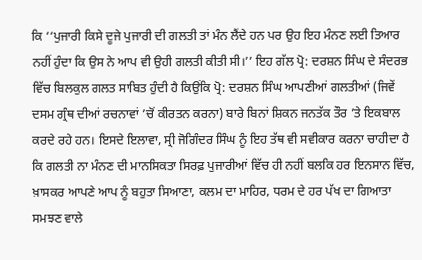ਕਿ ‘‘ਪੁਜਾਰੀ ਕਿਸੇ ਦੂਜੇ ਪੁਜਾਰੀ ਦੀ ਗਲਤੀ ਤਾਂ ਮੰਨ ਲੈਂਦੇ ਹਨ ਪਰ ਉਹ ਇਹ ਮੰਨਣ ਲਈ ਤਿਆਰ ਨਹੀਂ ਹੁੰਦਾ ਕਿ ਉਸ ਨੇ ਆਪ ਵੀ ਉਹੀ ਗਲਤੀ ਕੀਤੀ ਸੀ।’’ ਇਹ ਗੱਲ ਪ੍ਰੋ: ਦਰਸ਼ਨ ਸਿੰਘ ਦੇ ਸੰਦਰਭ ਵਿੱਚ ਬਿਲਕੁਲ ਗਲਤ ਸਾਬਿਤ ਹੁੰਦੀ ਹੈ ਕਿਉਂਕਿ ਪ੍ਰੋ: ਦਰਸ਼ਨ ਸਿੰਘ ਆਪਣੀਆਂ ਗਲਤੀਆਂ (ਜਿਵੇਂ ਦਸਮ ਗ੍ਰੰਥ ਦੀਆਂ ਰਚਨਾਵਾਂ ’ਚੋਂ ਕੀਰਤਨ ਕਰਨਾ) ਬਾਰੇ ਬਿਨਾਂ ਸ਼ਿਕਨ ਜਨਤੱਕ ਤੌਰ ’ਤੇ ਇਕਬਾਲ ਕਰਦੇ ਰਹੇ ਹਨ। ਇਸਦੇ ਇਲਾਵਾ, ਸ੍ਰੀ ਜੋਗਿੰਦਰ ਸਿੰਘ ਨੂੰ ਇਹ ਤੱਥ ਵੀ ਸਵੀਕਾਰ ਕਰਨਾ ਚਾਹੀਦਾ ਹੈ ਕਿ ਗਲਤੀ ਨਾ ਮੰਨਣ ਦੀ ਮਾਨਸਿਕਤਾ ਸਿਰਫ਼ ਪੁਜਾਰੀਆਂ ਵਿੱਚ ਹੀ ਨਹੀਂ ਬਲਕਿ ਹਰ ਇਨਸਾਨ ਵਿੱਚ, ਖ਼ਾਸਕਰ ਆਪਣੇ ਆਪ ਨੂੰ ਬਹੁਤਾ ਸਿਆਣਾ, ਕਲਮ ਦਾ ਮਾਹਿਰ, ਧਰਮ ਦੇ ਹਰ ਪੱਖ ਦਾ ਗਿਆਤਾ ਸਮਝਣ ਵਾਲੇ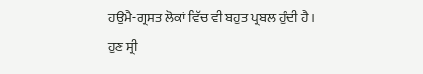ਹਉਮੈ-ਗ੍ਰਸਤ ਲੋਕਾਂ ਵਿੱਚ ਵੀ ਬਹੁਤ ਪ੍ਰਬਲ ਹੁੰਦੀ ਹੈ।
ਹੁਣ ਸ੍ਰੀ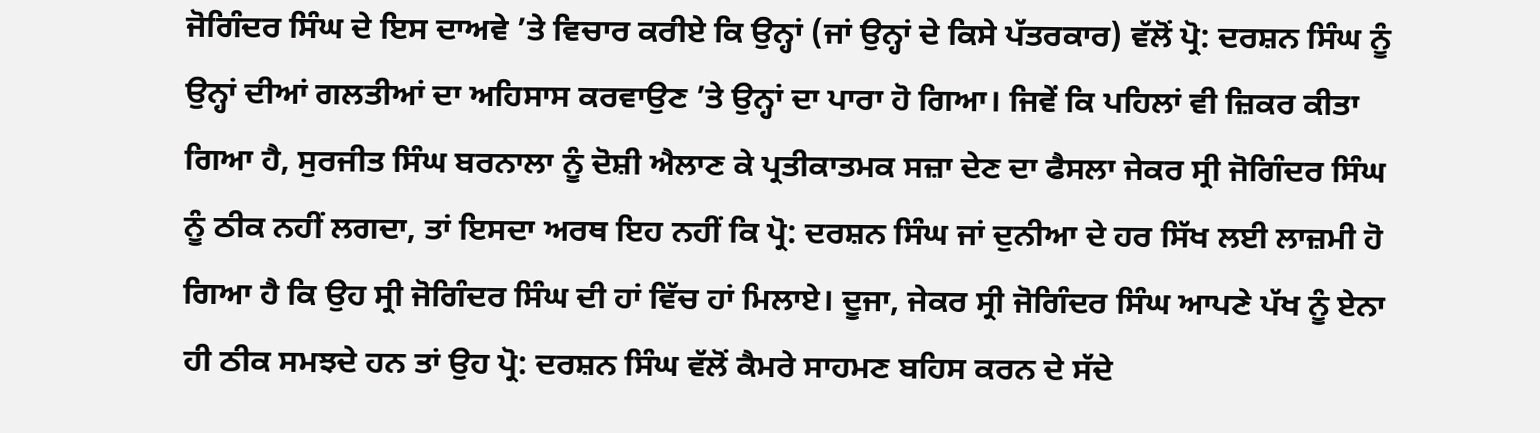ਜੋਗਿੰਦਰ ਸਿੰਘ ਦੇ ਇਸ ਦਾਅਵੇ ’ਤੇ ਵਿਚਾਰ ਕਰੀਏ ਕਿ ਉਨ੍ਹਾਂ (ਜਾਂ ਉਨ੍ਹਾਂ ਦੇ ਕਿਸੇ ਪੱਤਰਕਾਰ) ਵੱਲੋਂ ਪ੍ਰੋ: ਦਰਸ਼ਨ ਸਿੰਘ ਨੂੰ ਉਨ੍ਹਾਂ ਦੀਆਂ ਗਲਤੀਆਂ ਦਾ ਅਹਿਸਾਸ ਕਰਵਾਉਣ ’ਤੇ ਉਨ੍ਹਾਂ ਦਾ ਪਾਰਾ ਹੋ ਗਿਆ। ਜਿਵੇਂ ਕਿ ਪਹਿਲਾਂ ਵੀ ਜ਼ਿਕਰ ਕੀਤਾ ਗਿਆ ਹੈ, ਸੁਰਜੀਤ ਸਿੰਘ ਬਰਨਾਲਾ ਨੂੰ ਦੋਸ਼ੀ ਐਲਾਣ ਕੇ ਪ੍ਰਤੀਕਾਤਮਕ ਸਜ਼ਾ ਦੇਣ ਦਾ ਫੈਸਲਾ ਜੇਕਰ ਸ੍ਰੀ ਜੋਗਿੰਦਰ ਸਿੰਘ ਨੂੰ ਠੀਕ ਨਹੀਂ ਲਗਦਾ, ਤਾਂ ਇਸਦਾ ਅਰਥ ਇਹ ਨਹੀਂ ਕਿ ਪ੍ਰੋ: ਦਰਸ਼ਨ ਸਿੰਘ ਜਾਂ ਦੁਨੀਆ ਦੇ ਹਰ ਸਿੱਖ ਲਈ ਲਾਜ਼ਮੀ ਹੋ ਗਿਆ ਹੈ ਕਿ ਉਹ ਸ੍ਰੀ ਜੋਗਿੰਦਰ ਸਿੰਘ ਦੀ ਹਾਂ ਵਿੱਚ ਹਾਂ ਮਿਲਾਏ। ਦੂਜਾ, ਜੇਕਰ ਸ੍ਰੀ ਜੋਗਿੰਦਰ ਸਿੰਘ ਆਪਣੇ ਪੱਖ ਨੂੰ ਏਨਾ ਹੀ ਠੀਕ ਸਮਝਦੇ ਹਨ ਤਾਂ ਉਹ ਪ੍ਰੋ: ਦਰਸ਼ਨ ਸਿੰਘ ਵੱਲੋਂ ਕੈਮਰੇ ਸਾਹਮਣ ਬਹਿਸ ਕਰਨ ਦੇ ਸੱਦੇ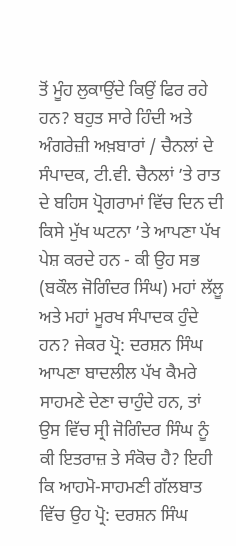ਤੋਂ ਮੂੰਹ ਲੁਕਾਉਂਦੇ ਕਿਉਂ ਫਿਰ ਰਹੇ ਹਨ? ਬਹੁਤ ਸਾਰੇ ਹਿੰਦੀ ਅਤੇ ਅੰਗਰੇਜ਼ੀ ਅਖ਼ਬਾਰਾਂ / ਚੈਨਲਾਂ ਦੇ ਸੰਪਾਦਕ, ਟੀ.ਵੀ. ਚੈਨਲਾਂ ’ਤੇ ਰਾਤ ਦੇ ਬਹਿਸ ਪ੍ਰੋਗਰਾਮਾਂ ਵਿੱਚ ਦਿਨ ਦੀ ਕਿਸੇ ਮੁੱਖ ਘਟਨਾ ’ਤੇ ਆਪਣਾ ਪੱਖ ਪੇਸ਼ ਕਰਦੇ ਹਨ - ਕੀ ਉਹ ਸਭ (ਬਕੌਲ ਜੋਗਿੰਦਰ ਸਿੰਘ) ਮਹਾਂ ਲੱਲੂ ਅਤੇ ਮਹਾਂ ਮੂਰਖ ਸੰਪਾਦਕ ਹੁੰਦੇ ਹਨ? ਜੇਕਰ ਪ੍ਰੋ: ਦਰਸ਼ਨ ਸਿੰਘ ਆਪਣਾ ਬਾਦਲੀਲ ਪੱਖ ਕੈਮਰੇ ਸਾਹਮਣੇ ਦੇਣਾ ਚਾਹੁੰਦੇ ਹਨ, ਤਾਂ ਉਸ ਵਿੱਚ ਸ੍ਰੀ ਜੋਗਿੰਦਰ ਸਿੰਘ ਨੂੰ ਕੀ ਇਤਰਾਜ਼ ਤੇ ਸੰਕੋਚ ਹੈ? ਇਹੀ ਕਿ ਆਹਮੋ-ਸਾਹਮਣੀ ਗੱਲਬਾਤ ਵਿੱਚ ਉਹ ਪ੍ਰੋ: ਦਰਸ਼ਨ ਸਿੰਘ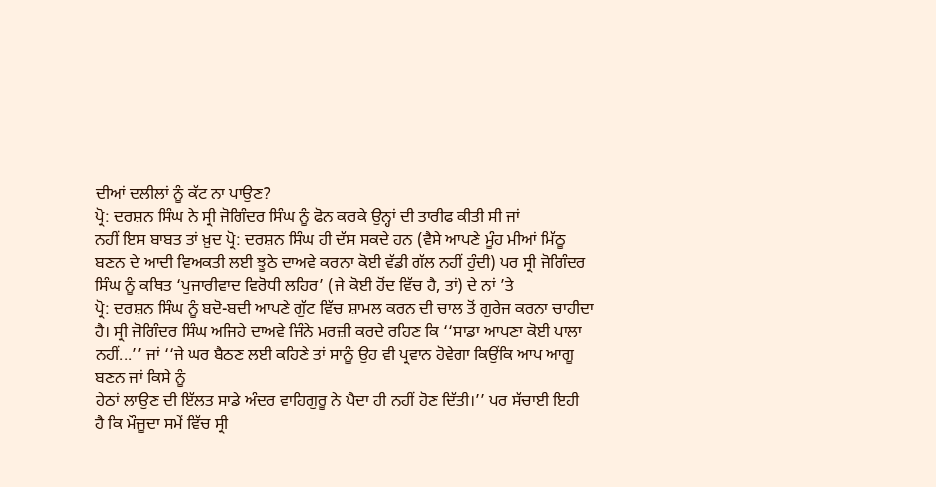ਦੀਆਂ ਦਲੀਲਾਂ ਨੂੰ ਕੱਟ ਨਾ ਪਾਉਣ?
ਪ੍ਰੋ: ਦਰਸ਼ਨ ਸਿੰਘ ਨੇ ਸ੍ਰੀ ਜੋਗਿੰਦਰ ਸਿੰਘ ਨੂੰ ਫੋਨ ਕਰਕੇ ਉਨ੍ਹਾਂ ਦੀ ਤਾਰੀਫ ਕੀਤੀ ਸੀ ਜਾਂ
ਨਹੀਂ ਇਸ ਬਾਬਤ ਤਾਂ ਖ਼ੁਦ ਪ੍ਰੋ: ਦਰਸ਼ਨ ਸਿੰਘ ਹੀ ਦੱਸ ਸਕਦੇ ਹਨ (ਵੈਸੇ ਆਪਣੇ ਮੂੰਹ ਮੀਆਂ ਮਿੱਠੂ
ਬਣਨ ਦੇ ਆਦੀ ਵਿਅਕਤੀ ਲਈ ਝੂਠੇ ਦਾਅਵੇ ਕਰਨਾ ਕੋਈ ਵੱਡੀ ਗੱਲ ਨਹੀਂ ਹੁੰਦੀ) ਪਰ ਸ੍ਰੀ ਜੋਗਿੰਦਰ
ਸਿੰਘ ਨੂੰ ਕਥਿਤ ‘ਪੁਜਾਰੀਵਾਦ ਵਿਰੋਧੀ ਲਹਿਰ’ (ਜੇ ਕੋਈ ਹੋਂਦ ਵਿੱਚ ਹੈ, ਤਾਂ) ਦੇ ਨਾਂ ’ਤੇ
ਪ੍ਰੋ: ਦਰਸ਼ਨ ਸਿੰਘ ਨੂੰ ਬਦੋ-ਬਦੀ ਆਪਣੇ ਗੁੱਟ ਵਿੱਚ ਸ਼ਾਮਲ ਕਰਨ ਦੀ ਚਾਲ ਤੋਂ ਗੁਰੇਜ ਕਰਨਾ ਚਾਹੀਦਾ
ਹੈ। ਸ੍ਰੀ ਜੋਗਿੰਦਰ ਸਿੰਘ ਅਜਿਹੇ ਦਾਅਵੇ ਜਿੰਨੇ ਮਰਜ਼ੀ ਕਰਦੇ ਰਹਿਣ ਕਿ ‘‘ਸਾਡਾ ਆਪਣਾ ਕੋਈ ਪਾਲਾ
ਨਹੀਂ...’’ ਜਾਂ ‘‘ਜੇ ਘਰ ਬੈਠਣ ਲਈ ਕਹਿਣੇ ਤਾਂ ਸਾਨੂੰ ਉਹ ਵੀ ਪ੍ਰਵਾਨ ਹੋਵੇਗਾ ਕਿਉਂਕਿ ਆਪ ਆਗੂ
ਬਣਨ ਜਾਂ ਕਿਸੇ ਨੂੰ
ਹੇਠਾਂ ਲਾਉਣ ਦੀ ਇੱਲਤ ਸਾਡੇ ਅੰਦਰ ਵਾਹਿਗੁਰੂ ਨੇ ਪੈਦਾ ਹੀ ਨਹੀਂ ਹੋਣ ਦਿੱਤੀ।’’ ਪਰ ਸੱਚਾਈ ਇਹੀ
ਹੈ ਕਿ ਮੌਜੂਦਾ ਸਮੇਂ ਵਿੱਚ ਸ੍ਰੀ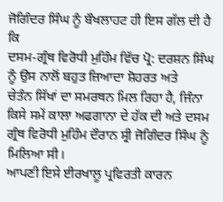ਜੋਗਿੰਦਰ ਸਿੰਘ ਨੂੰ ਬੌਖਲਾਹਟ ਹੀ ਇਸ ਗੱਲ ਦੀ ਹੈ ਕਿ
ਦਸਮ-ਗ੍ਰੰਥ ਵਿਰੋਧੀ ਮੁਹਿੰਮ ਵਿੱਚ ਪ੍ਰੋ: ਦਰਸ਼ਨ ਸਿੰਘ ਨੂੰ ਉਸ ਨਾਲੋਂ ਬਹੁਤ ਜ਼ਿਆਦਾ ਸ਼ੋਹਰਤ ਅਤੇ
ਚੇਤੰਨ ਸਿੱਖਾਂ ਦਾ ਸਮਰਥਨ ਮਿਲ ਰਿਹਾ ਹੈ, ਜਿੰਨਾ ਕਿਸੇ ਸਮੇਂ ਕਾਲਾ ਅਫਗਾਨਾ ਦੇ ਹੱਕ ਦੀ ਅਤੇ ਦਸਮ
ਗ੍ਰੰਥ ਵਿਰੋਧੀ ਮੁਹਿੰਮ ਦੌਰਾਨ ਸ੍ਰੀ ਜੋਗਿੰਦਰ ਸਿੰਘ ਨੂੰ ਮਿਲਿਆ ਸੀ।
ਆਪਣੀ ਇਸੇ ਈਰਖਾਲੂ ਪ੍ਰਵਿਰਤੀ ਕਾਰਨ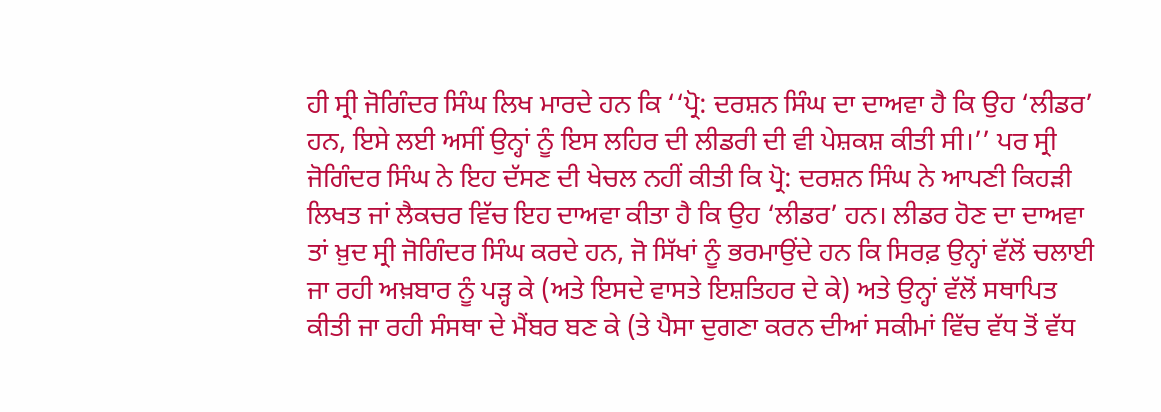ਹੀ ਸ੍ਰੀ ਜੋਗਿੰਦਰ ਸਿੰਘ ਲਿਖ ਮਾਰਦੇ ਹਨ ਕਿ ‘‘ਪ੍ਰੋ: ਦਰਸ਼ਨ ਸਿੰਘ ਦਾ ਦਾਅਵਾ ਹੈ ਕਿ ਉਹ ‘ਲੀਡਰ’ ਹਨ, ਇਸੇ ਲਈ ਅਸੀਂ ਉਨ੍ਹਾਂ ਨੂੰ ਇਸ ਲਹਿਰ ਦੀ ਲੀਡਰੀ ਦੀ ਵੀ ਪੇਸ਼ਕਸ਼ ਕੀਤੀ ਸੀ।’’ ਪਰ ਸ੍ਰੀ ਜੋਗਿੰਦਰ ਸਿੰਘ ਨੇ ਇਹ ਦੱਸਣ ਦੀ ਖੇਚਲ ਨਹੀਂ ਕੀਤੀ ਕਿ ਪ੍ਰੋ: ਦਰਸ਼ਨ ਸਿੰਘ ਨੇ ਆਪਣੀ ਕਿਹੜੀ ਲਿਖਤ ਜਾਂ ਲੈਕਚਰ ਵਿੱਚ ਇਹ ਦਾਅਵਾ ਕੀਤਾ ਹੈ ਕਿ ਉਹ ‘ਲੀਡਰ’ ਹਨ। ਲੀਡਰ ਹੋਣ ਦਾ ਦਾਅਵਾ ਤਾਂ ਖ਼ੁਦ ਸ੍ਰੀ ਜੋਗਿੰਦਰ ਸਿੰਘ ਕਰਦੇ ਹਨ, ਜੋ ਸਿੱਖਾਂ ਨੂੰ ਭਰਮਾਉਂਦੇ ਹਨ ਕਿ ਸਿਰਫ਼ ਉਨ੍ਹਾਂ ਵੱਲੋਂ ਚਲਾਈ ਜਾ ਰਹੀ ਅਖ਼ਬਾਰ ਨੂੰ ਪੜ੍ਹ ਕੇ (ਅਤੇ ਇਸਦੇ ਵਾਸਤੇ ਇਸ਼ਤਿਹਰ ਦੇ ਕੇ) ਅਤੇ ਉਨ੍ਹਾਂ ਵੱਲੋਂ ਸਥਾਪਿਤ ਕੀਤੀ ਜਾ ਰਹੀ ਸੰਸਥਾ ਦੇ ਮੈਂਬਰ ਬਣ ਕੇ (ਤੇ ਪੈਸਾ ਦੁਗਣਾ ਕਰਨ ਦੀਆਂ ਸਕੀਮਾਂ ਵਿੱਚ ਵੱਧ ਤੋਂ ਵੱਧ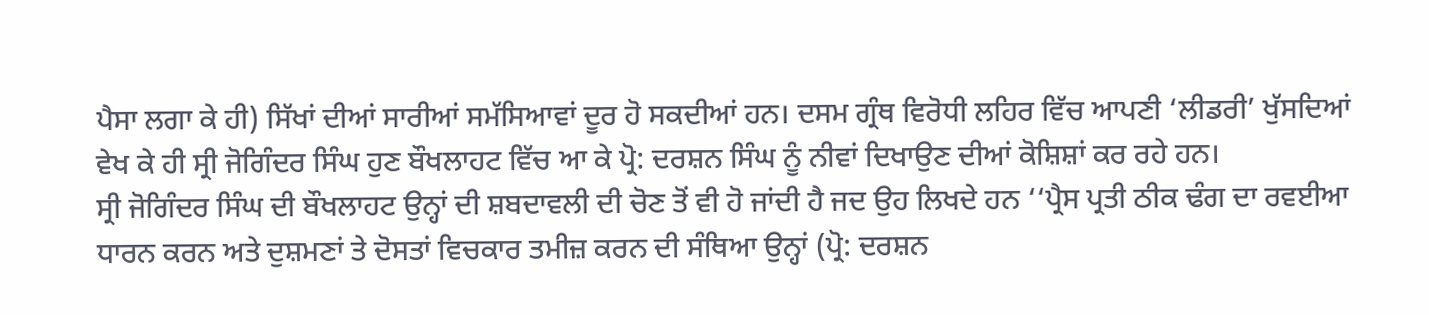ਪੈਸਾ ਲਗਾ ਕੇ ਹੀ) ਸਿੱਖਾਂ ਦੀਆਂ ਸਾਰੀਆਂ ਸਮੱਸਿਆਵਾਂ ਦੂਰ ਹੋ ਸਕਦੀਆਂ ਹਨ। ਦਸਮ ਗ੍ਰੰਥ ਵਿਰੋਧੀ ਲਹਿਰ ਵਿੱਚ ਆਪਣੀ ‘ਲੀਡਰੀ’ ਖੁੱਸਦਿਆਂ ਵੇਖ ਕੇ ਹੀ ਸ੍ਰੀ ਜੋਗਿੰਦਰ ਸਿੰਘ ਹੁਣ ਬੌਖਲਾਹਟ ਵਿੱਚ ਆ ਕੇ ਪ੍ਰੋ: ਦਰਸ਼ਨ ਸਿੰਘ ਨੂੰ ਨੀਵਾਂ ਦਿਖਾਉਣ ਦੀਆਂ ਕੋਸ਼ਿਸ਼ਾਂ ਕਰ ਰਹੇ ਹਨ।
ਸ੍ਰੀ ਜੋਗਿੰਦਰ ਸਿੰਘ ਦੀ ਬੌਖਲਾਹਟ ਉਨ੍ਹਾਂ ਦੀ ਸ਼ਬਦਾਵਲੀ ਦੀ ਚੋਣ ਤੋਂ ਵੀ ਹੋ ਜਾਂਦੀ ਹੈ ਜਦ ਉਹ ਲਿਖਦੇ ਹਨ ‘‘ਪ੍ਰੈਸ ਪ੍ਰਤੀ ਠੀਕ ਢੰਗ ਦਾ ਰਵਈਆ ਧਾਰਨ ਕਰਨ ਅਤੇ ਦੁਸ਼ਮਣਾਂ ਤੇ ਦੋਸਤਾਂ ਵਿਚਕਾਰ ਤਮੀਜ਼ ਕਰਨ ਦੀ ਸੰਥਿਆ ਉਨ੍ਹਾਂ (ਪ੍ਰੋ: ਦਰਸ਼ਨ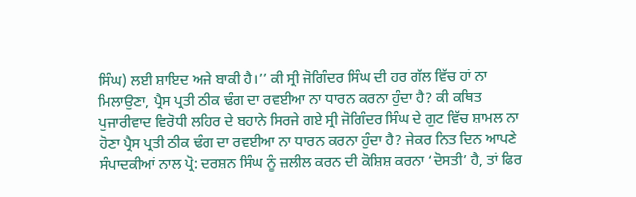ਸਿੰਘ) ਲਈ ਸ਼ਾਇਦ ਅਜੇ ਬਾਕੀ ਹੈ।’’ ਕੀ ਸ੍ਰੀ ਜੋਗਿੰਦਰ ਸਿੰਘ ਦੀ ਹਰ ਗੱਲ ਵਿੱਚ ਹਾਂ ਨਾ ਮਿਲਾਉਣਾ, ਪ੍ਰੈਸ ਪ੍ਰਤੀ ਠੀਕ ਢੰਗ ਦਾ ਰਵਈਆ ਨਾ ਧਾਰਨ ਕਰਨਾ ਹੁੰਦਾ ਹੈ? ਕੀ ਕਥਿਤ ਪੁਜਾਰੀਵਾਦ ਵਿਰੋਧੀ ਲਹਿਰ ਦੇ ਬਹਾਨੇ ਸਿਰਜੇ ਗਏ ਸ੍ਰੀ ਜੋਗਿੰਦਰ ਸਿੰਘ ਦੇ ਗੁਟ ਵਿੱਚ ਸ਼ਾਮਲ ਨਾ ਹੋਣਾ ਪ੍ਰੈਸ ਪ੍ਰਤੀ ਠੀਕ ਢੰਗ ਦਾ ਰਵਈਆ ਨਾ ਧਾਰਨ ਕਰਨਾ ਹੁੰਦਾ ਹੈ? ਜੇਕਰ ਨਿਤ ਦਿਨ ਆਪਣੇ ਸੰਪਾਦਕੀਆਂ ਨਾਲ ਪ੍ਰੋ: ਦਰਸ਼ਨ ਸਿੰਘ ਨੂੰ ਜ਼ਲੀਲ ਕਰਨ ਦੀ ਕੋਸ਼ਿਸ਼ ਕਰਨਾ ‘ਦੋਸਤੀ’ ਹੈ, ਤਾਂ ਫਿਰ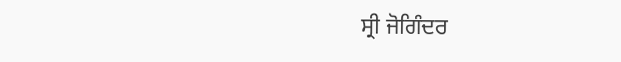ਸ੍ਰੀ ਜੋਗਿੰਦਰ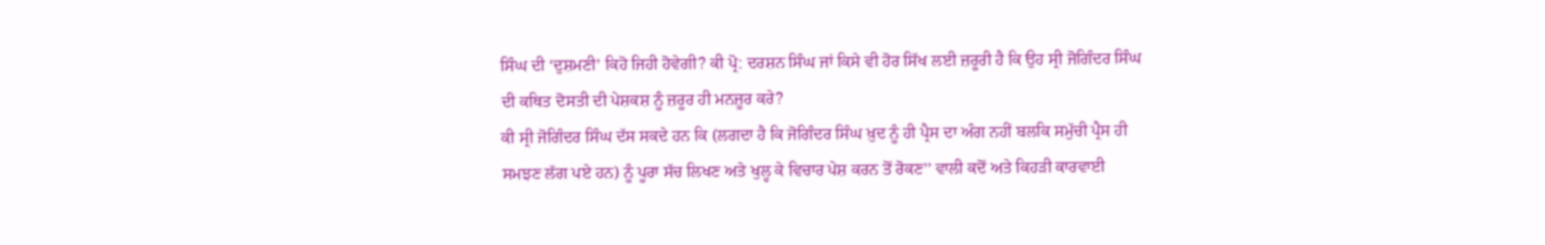ਸਿੰਘ ਦੀ ‘ਦੁਸ਼ਮਣੀ’ ਕਿਹੋ ਜਿਹੀ ਹੋਵੇਗੀ? ਕੀ ਪ੍ਰੋ: ਦਰਸ਼ਨ ਸਿੰਘ ਜਾਂ ਕਿਸੇ ਵੀ ਹੋਰ ਸਿੱਖ ਲਈ ਜ਼ਰੂਰੀ ਹੈ ਕਿ ਉਹ ਸ੍ਰੀ ਜੋਗਿੰਦਰ ਸਿੰਘ ਦੀ ਕਥਿਤ ਦੋਸਤੀ ਦੀ ਪੇਸ਼ਕਸ਼ ਨੂੰ ਜ਼ਰੂਰ ਹੀ ਮਨਜ਼ੂਰ ਕਰੇ?
ਕੀ ਸ੍ਰੀ ਜੋਗਿੰਦਰ ਸਿੰਘ ਦੱਸ ਸਕਦੇ ਹਨ ਕਿ (ਲਗਦਾ ਹੈ ਕਿ ਜੋਗਿੰਦਰ ਸਿੰਘ ਖ਼ੁਦ ਨੂੰ ਹੀ ਪ੍ਰੈਸ ਦਾ ਅੰਗ ਨਹੀਂ ਬਲਕਿ ਸਮੁੱਚੀ ਪ੍ਰੈਸ ਹੀ ਸਮਝਣ ਲੱਗ ਪਏ ਹਨ) ਨੂੰ ਪੂਰਾ ਸੱਚ ਲਿਖਣ ਅਤੇ ਖੁਲ੍ਹ ਕੇ ਵਿਚਾਰ ਪੇਸ਼ ਕਰਨ ਤੋਂ ਰੋਕਣ’’ ਵਾਲੀ ਕਦੋਂ ਅਤੇ ਕਿਹੜੀ ਕਾਰਵਾਈ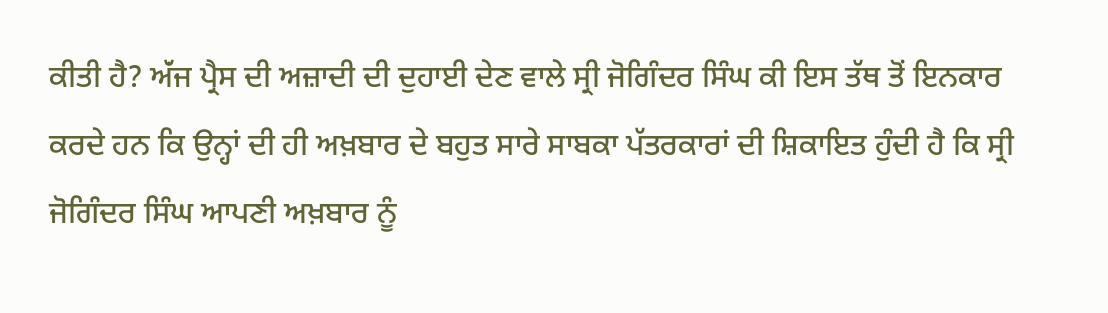ਕੀਤੀ ਹੈ? ਅੱਂਜ ਪ੍ਰੈਸ ਦੀ ਅਜ਼ਾਦੀ ਦੀ ਦੁਹਾਈ ਦੇਣ ਵਾਲੇ ਸ੍ਰੀ ਜੋਗਿੰਦਰ ਸਿੰਘ ਕੀ ਇਸ ਤੱਥ ਤੋਂ ਇਨਕਾਰ ਕਰਦੇ ਹਨ ਕਿ ਉਨ੍ਹਾਂ ਦੀ ਹੀ ਅਖ਼ਬਾਰ ਦੇ ਬਹੁਤ ਸਾਰੇ ਸਾਬਕਾ ਪੱਤਰਕਾਰਾਂ ਦੀ ਸ਼ਿਕਾਇਤ ਹੁੰਦੀ ਹੈ ਕਿ ਸ੍ਰੀ ਜੋਗਿੰਦਰ ਸਿੰਘ ਆਪਣੀ ਅਖ਼ਬਾਰ ਨੂੰ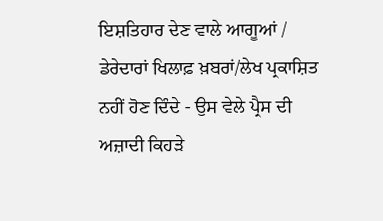ਇਸ਼ਤਿਹਾਰ ਦੇਣ ਵਾਲੇ ਆਗੂਆਂ / ਡੇਰੇਦਾਰਾਂ ਖਿਲਾਫ਼ ਖ਼ਬਰਾਂ/ਲੇਖ ਪ੍ਰਕਾਸ਼ਿਤ ਨਹੀਂ ਹੋਣ ਦਿੰਦੇ - ਉਸ ਵੇਲੇ ਪ੍ਰੈਸ ਦੀ ਅਜ਼ਾਦੀ ਕਿਹੜੇ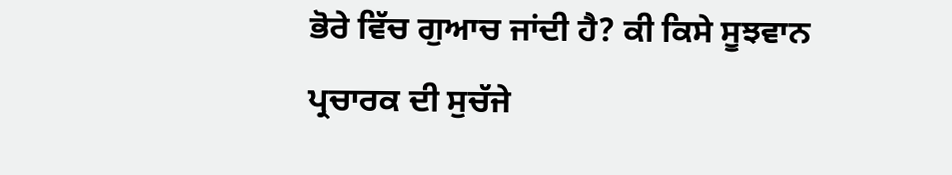ਭੋਰੇ ਵਿੱਚ ਗੁਆਚ ਜਾਂਦੀ ਹੈ? ਕੀ ਕਿਸੇ ਸੂਝਵਾਨ ਪ੍ਰਚਾਰਕ ਦੀ ਸੁਚੱਜੇ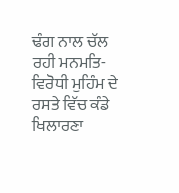ਢੰਗ ਨਾਲ ਚੱਲ ਰਹੀ ਮਨਮਤਿ-ਵਿਰੋਧੀ ਮੁਹਿੰਮ ਦੇ ਰਸਤੇ ਵਿੱਚ ਕੰਡੇ ਖਿਲਾਰਣਾ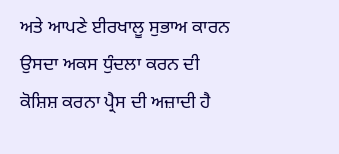ਅਤੇ ਆਪਣੇ ਈਰਖਾਲੂ ਸੁਭਾਅ ਕਾਰਨ ਉਸਦਾ ਅਕਸ ਧੁੰਦਲਾ ਕਰਨ ਦੀ ਕੋਸ਼ਿਸ਼ ਕਰਨਾ ਪ੍ਰੈਸ ਦੀ ਅਜ਼ਾਦੀ ਹੈ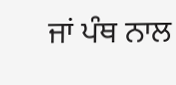ਜਾਂ ਪੰਥ ਨਾਲ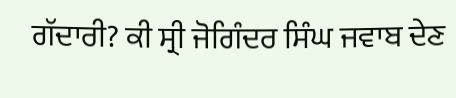ਗੱਦਾਰੀ? ਕੀ ਸ੍ਰੀ ਜੋਗਿੰਦਰ ਸਿੰਘ ਜਵਾਬ ਦੇਣ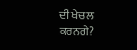ਦੀ ਖੇਚਲ ਕਰਨਗੇ?